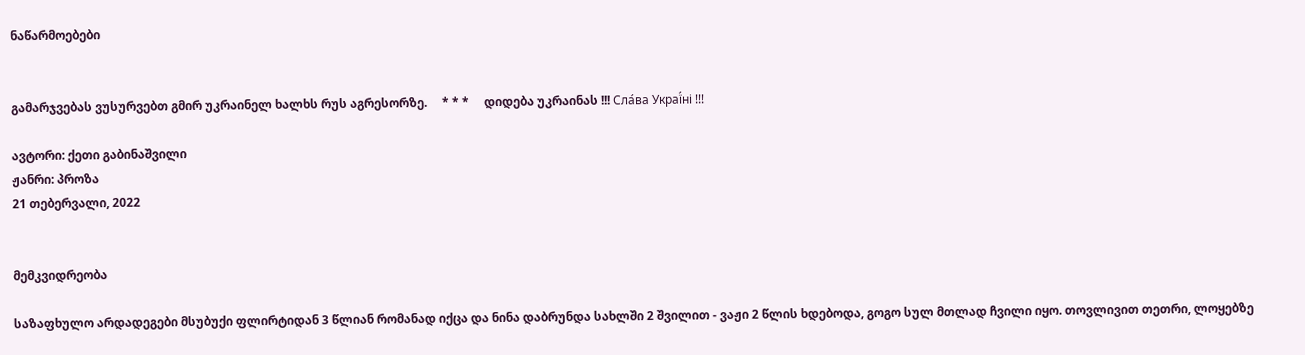ნაწარმოებები


გამარჯვებას ვუსურვებთ გმირ უკრაინელ ხალხს რუს აგრესორზე.     * * *     დიდება უკრაინას !!! Сла́ва Украї́ні !!!

ავტორი: ქეთი გაბინაშვილი
ჟანრი: პროზა
21 თებერვალი, 2022


მემკვიდრეობა

საზაფხულო არდადეგები მსუბუქი ფლირტიდან 3 წლიან რომანად იქცა და ნინა დაბრუნდა სახლში 2 შვილით - ვაჟი 2 წლის ხდებოდა, გოგო სულ მთლად ჩვილი იყო. თოვლივით თეთრი, ლოყებზე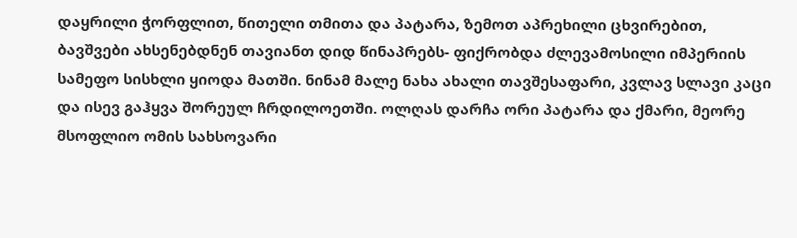დაყრილი ჭორფლით, წითელი თმითა და პატარა, ზემოთ აპრეხილი ცხვირებით, ბავშვები ახსენებდნენ თავიანთ დიდ წინაპრებს- ფიქრობდა ძლევამოსილი იმპერიის სამეფო სისხლი ყიოდა მათში. ნინამ მალე ნახა ახალი თავშესაფარი, კვლავ სლავი კაცი და ისევ გაჰყვა შორეულ ჩრდილოეთში. ოლღას დარჩა ორი პატარა და ქმარი, მეორე მსოფლიო ომის სახსოვარი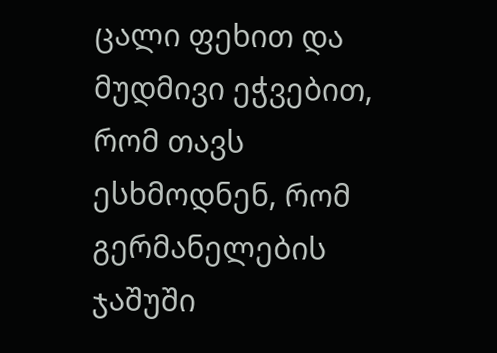ცალი ფეხით და მუდმივი ეჭვებით, რომ თავს ესხმოდნენ, რომ გერმანელების ჯაშუში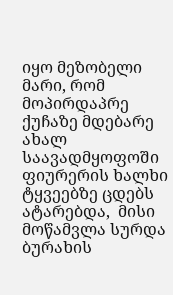იყო მეზობელი მარი, რომ მოპირდაპრე ქუჩაზე მდებარე ახალ საავადმყოფოში ფიურერის ხალხი ტყვეებზე ცდებს ატარებდა,  მისი მოწამვლა სურდა ბურახის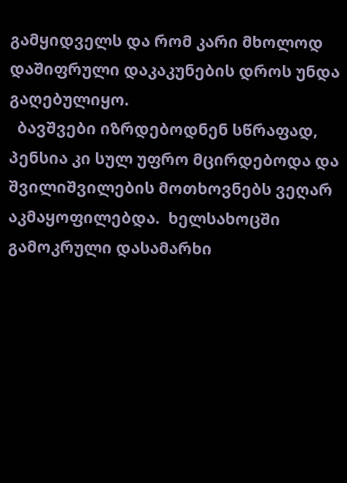გამყიდველს და რომ კარი მხოლოდ დაშიფრული დაკაკუნების დროს უნდა გაღებულიყო.
  ბავშვები იზრდებოდნენ სწრაფად, პენსია კი სულ უფრო მცირდებოდა და შვილიშვილების მოთხოვნებს ვეღარ აკმაყოფილებდა.  ხელსახოცში გამოკრული დასამარხი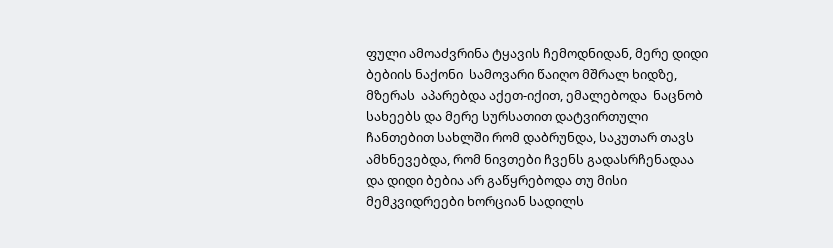ფული ამოაძვრინა ტყავის ჩემოდნიდან, მერე დიდი ბებიის ნაქონი  სამოვარი წაიღო მშრალ ხიდზე, მზერას  აპარებდა აქეთ-იქით, ემალებოდა  ნაცნობ სახეებს და მერე სურსათით დატვირთული ჩანთებით სახლში რომ დაბრუნდა, საკუთარ თავს ამხნევებდა, რომ ნივთები ჩვენს გადასრჩენადაა და დიდი ბებია არ გაწყრებოდა თუ მისი მემკვიდრეები ხორციან სადილს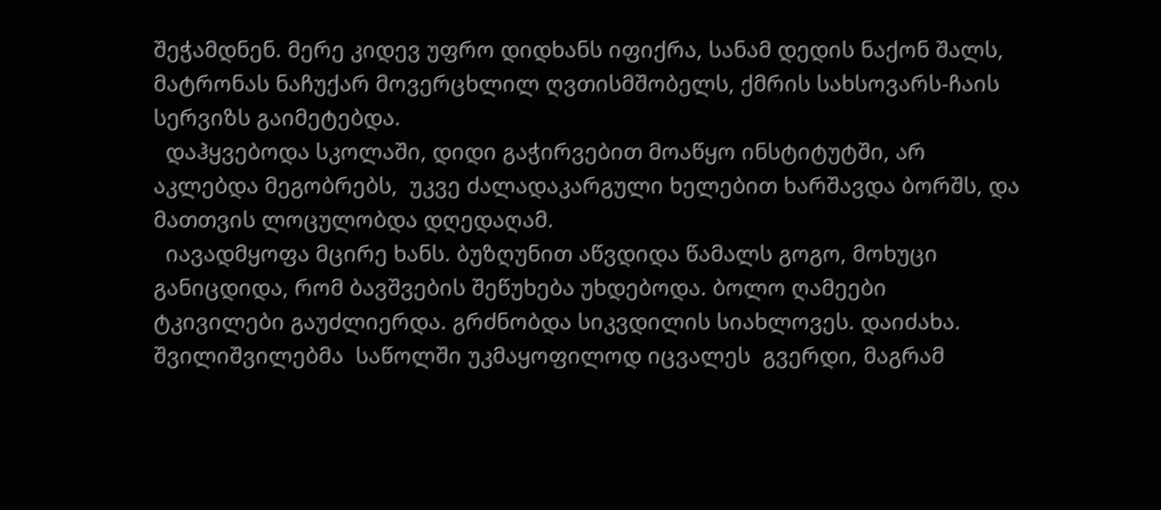შეჭამდნენ. მერე კიდევ უფრო დიდხანს იფიქრა, სანამ დედის ნაქონ შალს, მატრონას ნაჩუქარ მოვერცხლილ ღვთისმშობელს, ქმრის სახსოვარს-ჩაის სერვიზს გაიმეტებდა.
  დაჰყვებოდა სკოლაში, დიდი გაჭირვებით მოაწყო ინსტიტუტში, არ აკლებდა მეგობრებს,  უკვე ძალადაკარგული ხელებით ხარშავდა ბორშს, და მათთვის ლოცულობდა დღედაღამ.
  იავადმყოფა მცირე ხანს. ბუზღუნით აწვდიდა წამალს გოგო, მოხუცი განიცდიდა, რომ ბავშვების შეწუხება უხდებოდა. ბოლო ღამეები ტკივილები გაუძლიერდა. გრძნობდა სიკვდილის სიახლოვეს. დაიძახა. შვილიშვილებმა  საწოლში უკმაყოფილოდ იცვალეს  გვერდი, მაგრამ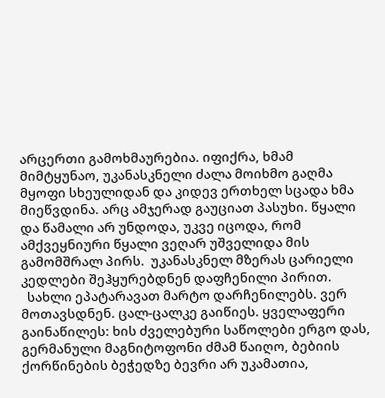არცერთი გამოხმაურებია. იფიქრა, ხმამ მიმტყუნაო, უკანასკნელი ძალა მოიხმო გაღმა მყოფი სხეულიდან და კიდევ ერთხელ სცადა ხმა მიეწვდინა. არც ამჯერად გაუციათ პასუხი. წყალი და წამალი არ უნდოდა, უკვე იცოდა, რომ ამქვეყნიური წყალი ვეღარ უშველიდა მის გამომშრალ პირს.  უკანასკნელ მზერას ცარიელი კედლები შეჰყურებდნენ დაფჩენილი პირით.
  სახლი ეპატარავათ მარტო დარჩენილებს. ვერ მოთავსდნენ. ცალ-ცალკე გაიწიეს. ყველაფერი გაინაწილეს: ხის ძველებური საწოლები ერგო დას, გერმანული მაგნიტოფონი ძმამ წაიღო, ბებიის ქორწინების ბეჭედზე ბევრი არ უკამათია,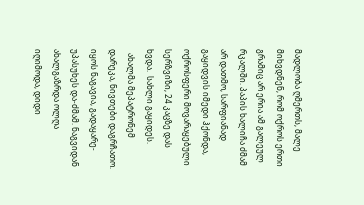მადლობა ღმერთს, მალე მიხვდნენ, რომ ოქროს ერთი გრამიც არ ერია ამ გალეულ რკალში. პაპის ხალიჩა ძმამ არ დათმო, სარფიანად გაყიდვის იმედი ჰქონდა, ოქროსფერი მოვარაყებული სერზვიზი, 24 კაცზე დას ხვდა.  სახლი გაყიდეს.
  ახალმა მეპატრონემ დარეკა, ნივთები დაგრჩათო. იყოს ნაგავია, გადაყარე- უპასუხეს და-ძმამ. ნაგვიდან ახალგაზრდა ოლღა იღიმოდა, დიდი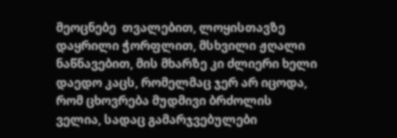მეოცნებე  თვალებით, ლოყისთავზე დაყრილი ჭორფლით, მსხვილი ჟღალი ნაწნავებით, მის მხარზე კი ძლიერი ხელი დაედო კაცს, რომელმაც ჯერ არ იცოდა, რომ ცხოვრება მუდმივი ბრძოლის ველია, სადაც გამარჯვებულები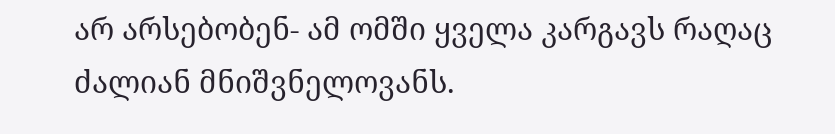არ არსებობენ- ამ ომში ყველა კარგავს რაღაც ძალიან მნიშვნელოვანს.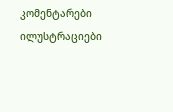კომენტარები ილუსტრაციები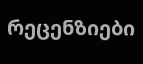რეცენზიები